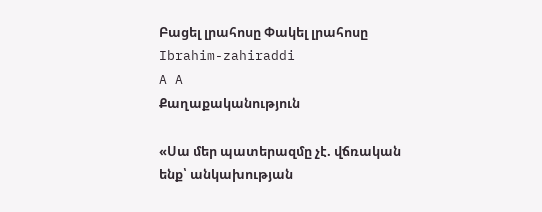Բացել լրահոսը Փակել լրահոսը
Ibrahim-zahiraddi
A A
Քաղաքականություն

«Սա մեր պատերազմը չէ. վճռական ենք՝ անկախության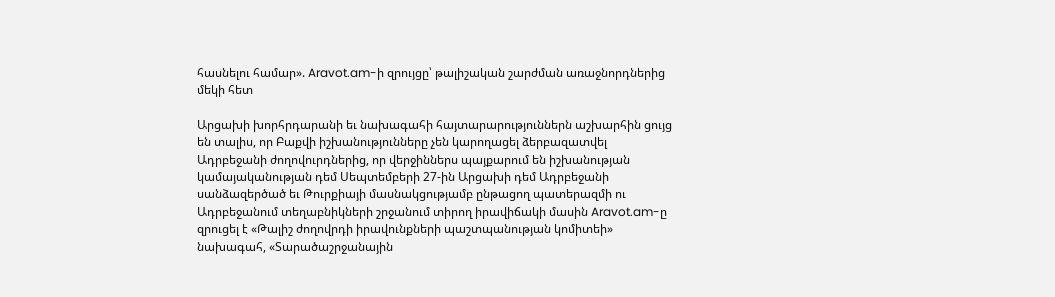հասնելու համար». Aravot.am-ի զրույցը՝ թալիշական շարժման առաջնորդներից մեկի հետ

Արցախի խորհրդարանի եւ նախագահի հայտարարություններն աշխարհին ցույց են տալիս, որ Բաքվի իշխանությունները չեն կարողացել ձերբազատվել Ադրբեջանի ժողովուրդներից, որ վերջիններս պայքարում են իշխանության կամայականության դեմ Սեպտեմբերի 27-ին Արցախի դեմ Ադրբեջանի սանձազերծած եւ Թուրքիայի մասնակցությամբ ընթացող պատերազմի ու Ադրբեջանում տեղաբնիկների շրջանում տիրող իրավիճակի մասին Aravot.am-ը զրուցել է «Թալիշ ժողովրդի իրավունքների պաշտպանության կոմիտեի» նախագահ, «Տարածաշրջանային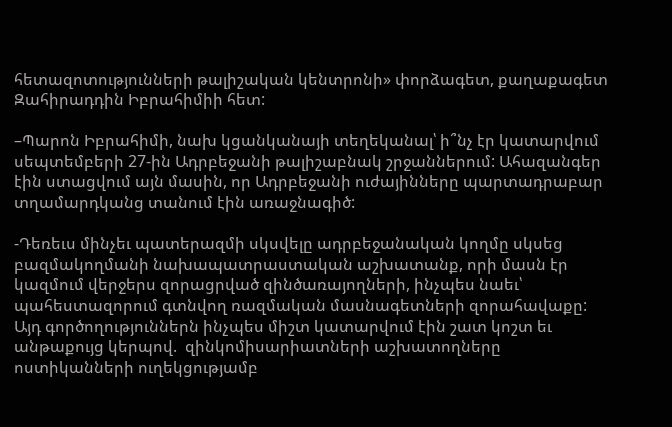հետազոտությունների թալիշական կենտրոնի» փորձագետ, քաղաքագետ Զահիրադդին Իբրահիմիի հետ:

–Պարոն Իբրահիմի, նախ կցանկանայի տեղեկանալ՝ ի՞նչ էր կատարվում սեպտեմբերի 27-ին Ադրբեջանի թալիշաբնակ շրջաններում: Ահազանգեր էին ստացվում այն մասին, որ Ադրբեջանի ուժայինները պարտադրաբար տղամարդկանց տանում էին առաջնագիծ:

-Դեռեւս մինչեւ պատերազմի սկսվելը ադրբեջանական կողմը սկսեց բազմակողմանի նախապատրաստական աշխատանք, որի մասն էր կազմում վերջերս զորացրված զինծառայողների, ինչպես նաեւ՝ պահեստազորում գտնվող ռազմական մասնագետների զորահավաքը: Այդ գործողություններն ինչպես միշտ կատարվում էին շատ կոշտ եւ անթաքույց կերպով.  զինկոմիսարիատների աշխատողները ոստիկանների ուղեկցությամբ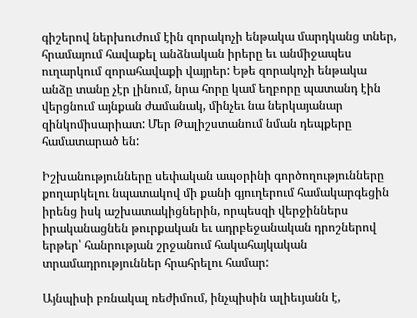գիշերով ներխուժում էին զորակոչի ենթակա մարդկանց տներ, հրամայում հավաքել անձնական իրերը եւ անմիջապես ուղարկում զորահավաքի վայրեր: Եթե զորակոչի ենթակա անձը տանը չէր լինում, նրա հորը կամ եղբորը պատանդ էին վերցնում այնքան ժամանակ, մինչեւ նա ներկայանար զինկոմիսարիատ: Մեր Թալիշստանում նման դեպքերը համատարած են:

Իշխանությունները սեփական ապօրինի գործողությունները քողարկելու նպատակով մի քանի գյուղերում համակարգեցին իրենց իսկ աշխատակիցներին, որպեսզի վերջիններս իրականացնեն թուրքական եւ ադրբեջանական դրոշներով երթեր՝ հանրության շրջանում հակահայկական տրամադրություններ հրահրելու համար:

Այնպիսի բռնակալ ռեժիմում, ինչպիսին ալիեւյանն է,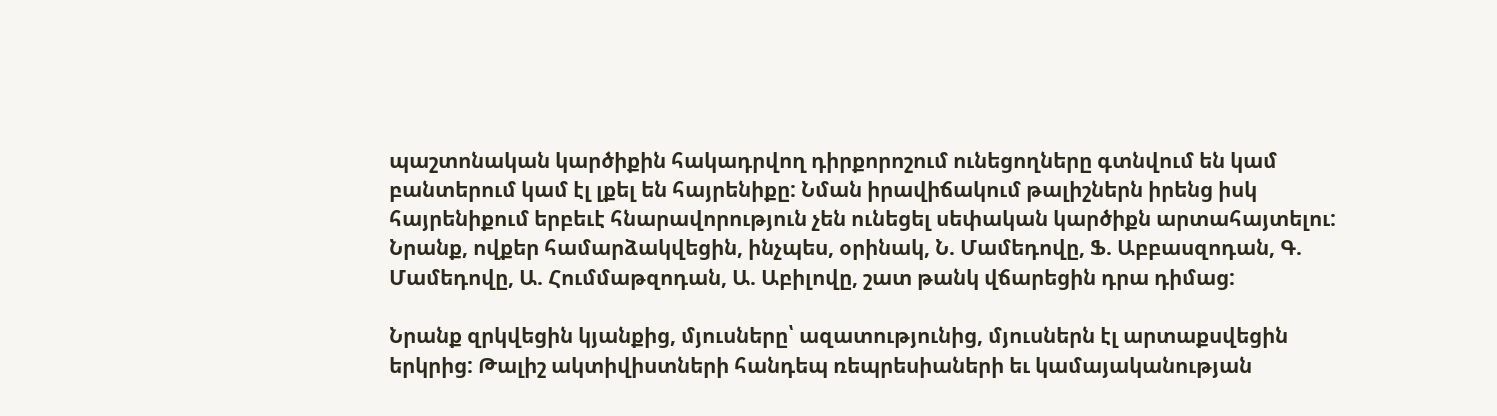պաշտոնական կարծիքին հակադրվող դիրքորոշում ունեցողները գտնվում են կամ բանտերում կամ էլ լքել են հայրենիքը: Նման իրավիճակում թալիշներն իրենց իսկ հայրենիքում երբեւէ հնարավորություն չեն ունեցել սեփական կարծիքն արտահայտելու: Նրանք, ովքեր համարձակվեցին, ինչպես, օրինակ, Ն. Մամեդովը, Ֆ. Աբբասզոդան, Գ. Մամեդովը, Ա. Հումմաթզոդան, Ա. Աբիլովը, շատ թանկ վճարեցին դրա դիմաց:

Նրանք զրկվեցին կյանքից, մյուսները՝ ազատությունից, մյուսներն էլ արտաքսվեցին երկրից: Թալիշ ակտիվիստների հանդեպ ռեպրեսիաների եւ կամայականության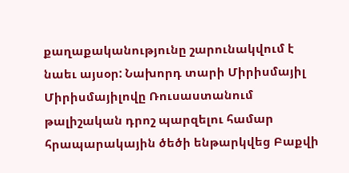քաղաքականությունը շարունակվում է նաեւ այսօր: Նախորդ տարի Միրիսմայիլ Միրիսմայիլովը Ռուսաստանում թալիշական դրոշ պարզելու համար հրապարակային ծեծի ենթարկվեց Բաքվի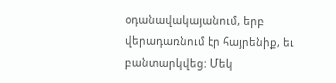օդանավակայանում, երբ վերադառնում էր հայրենիք, եւ բանտարկվեց: Մեկ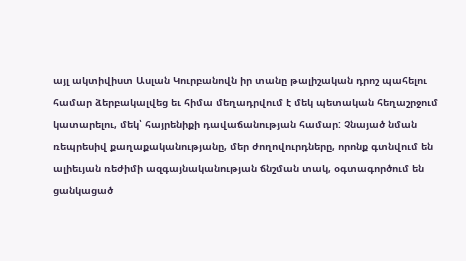այլ ակտիվիստ Ասլան Կուրբանովն իր տանը թալիշական դրոշ պահելու համար ձերբակալվեց եւ հիմա մեղադրվում է մեկ պետական հեղաշրջում կատարելու, մեկ՝ հայրենիքի դավաճանության համար: Չնայած նման ռեպրեսիվ քաղաքականությանը, մեր ժողովուրդները, որոնք գտնվում են ալիեւյան ռեժիմի ազգայնականության ճնշման տակ, օգտագործում են ցանկացած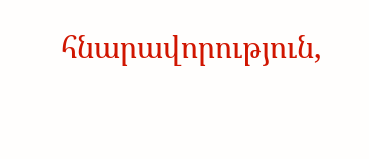հնարավորություն,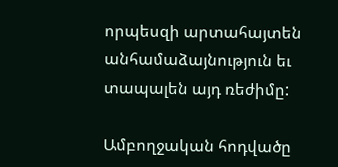որպեսզի արտահայտեն անհամաձայնություն եւ տապալեն այդ ռեժիմը:

Ամբողջական հոդվածը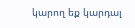կարող եք կարդալ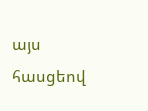այս հասցեով